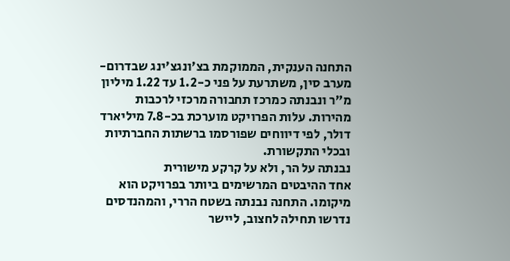התחנה הענקית, הממוקמת בצ'ונגצ'ינג שבדרום-מערב סין, משתרעת על פני כ-1.2 עד 1.22 מיליון מ"ר ונבנתה כמרכז תחבורה מרכזי לרכבות מהירות. עלות הפרויקט מוערכת בכ-7.8 מיליארד דולר, לפי דיווחים שפורסמו ברשתות החברתיות ובכלי התקשורת.
נבנתה על הר, ולא על קרקע מישורית
אחד ההיבטים המרשימים ביותר בפרויקט הוא מיקומו. התחנה נבנתה בשטח הררי, והמהנדסים נדרשו תחילה לחצוב, ליישר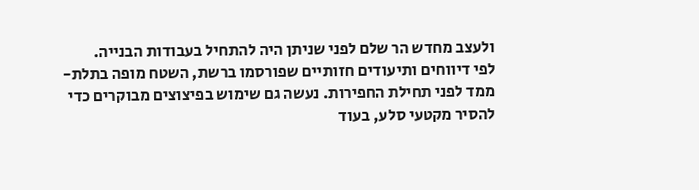ולעצב מחדש הר שלם לפני שניתן היה להתחיל בעבודות הבנייה.
לפי דיווחים ותיעודים חזותיים שפורסמו ברשת, השטח מופה בתלת-ממד לפני תחילת החפירות. נעשה גם שימוש בפיצוצים מבוקרים כדי להסיר מקטעי סלע, בעוד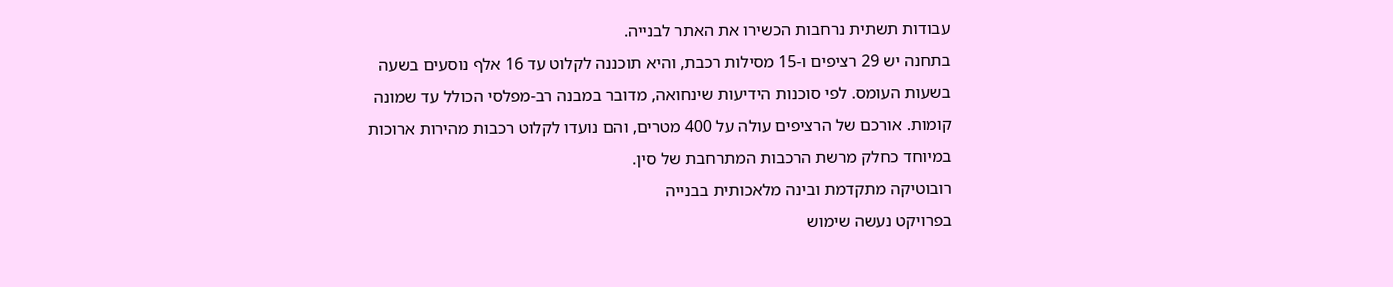עבודות תשתית נרחבות הכשירו את האתר לבנייה.
בתחנה יש 29 רציפים ו-15 מסילות רכבת, והיא תוכננה לקלוט עד 16 אלף נוסעים בשעה בשעות העומס. לפי סוכנות הידיעות שינחואה, מדובר במבנה רב-מפלסי הכולל עד שמונה קומות. אורכם של הרציפים עולה על 400 מטרים, והם נועדו לקלוט רכבות מהירות ארוכות במיוחד כחלק מרשת הרכבות המתרחבת של סין.
רובוטיקה מתקדמת ובינה מלאכותית בבנייה
בפרויקט נעשה שימוש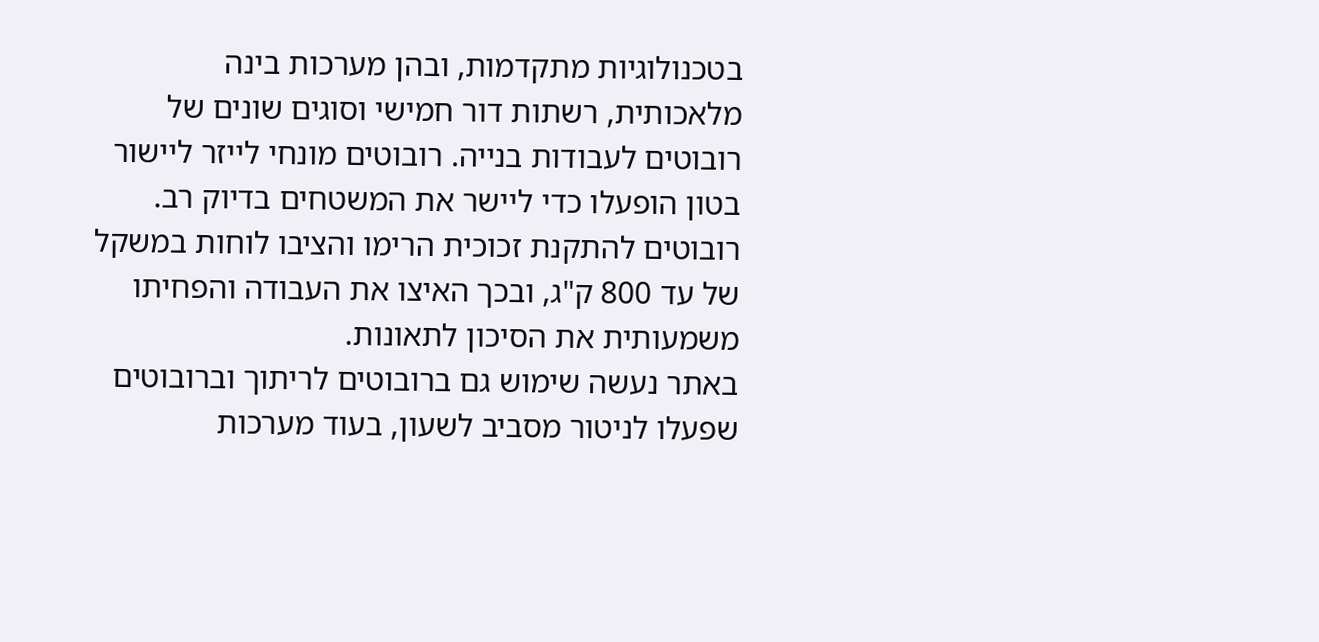בטכנולוגיות מתקדמות, ובהן מערכות בינה מלאכותית, רשתות דור חמישי וסוגים שונים של רובוטים לעבודות בנייה. רובוטים מונחי לייזר ליישור בטון הופעלו כדי ליישר את המשטחים בדיוק רב. רובוטים להתקנת זכוכית הרימו והציבו לוחות במשקל של עד 800 ק"ג, ובכך האיצו את העבודה והפחיתו משמעותית את הסיכון לתאונות.
באתר נעשה שימוש גם ברובוטים לריתוך וברובוטים שפעלו לניטור מסביב לשעון, בעוד מערכות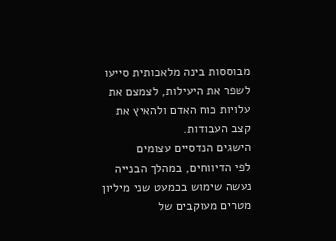מבוססות בינה מלאכותית סייעו לשפר את היעילות, לצמצם את עלויות כוח האדם ולהאיץ את קצב העבודות.
הישגים הנדסיים עצומים
לפי הדיווחים, במהלך הבנייה נעשה שימוש בכמעט שני מיליון מטרים מעוקבים של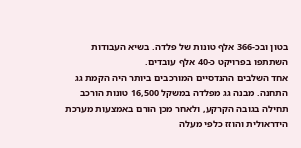בטון ובכ-366 אלף טונות של פלדה. בשיא העבודות השתתפו בפרויקט כ-40 אלף עובדים.
אחד השלבים ההנדסיים המורכבים ביותר היה הקמת גג התחנה. מבנה גג מפלדה במשקל 16,500 טונות הורכב תחילה בגובה הקרקע, ולאחר מכן הורם באמצעות מערכת הידראולית והוזז כלפי מעלה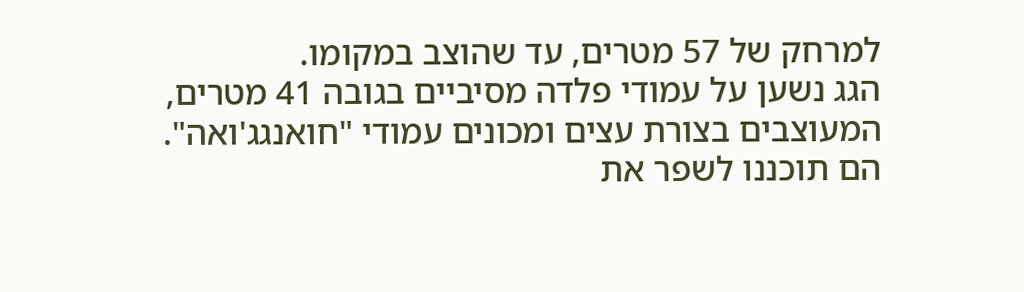למרחק של 57 מטרים, עד שהוצב במקומו.
הגג נשען על עמודי פלדה מסיביים בגובה 41 מטרים, המעוצבים בצורת עצים ומכונים עמודי "חואנגג'ואה". הם תוכננו לשפר את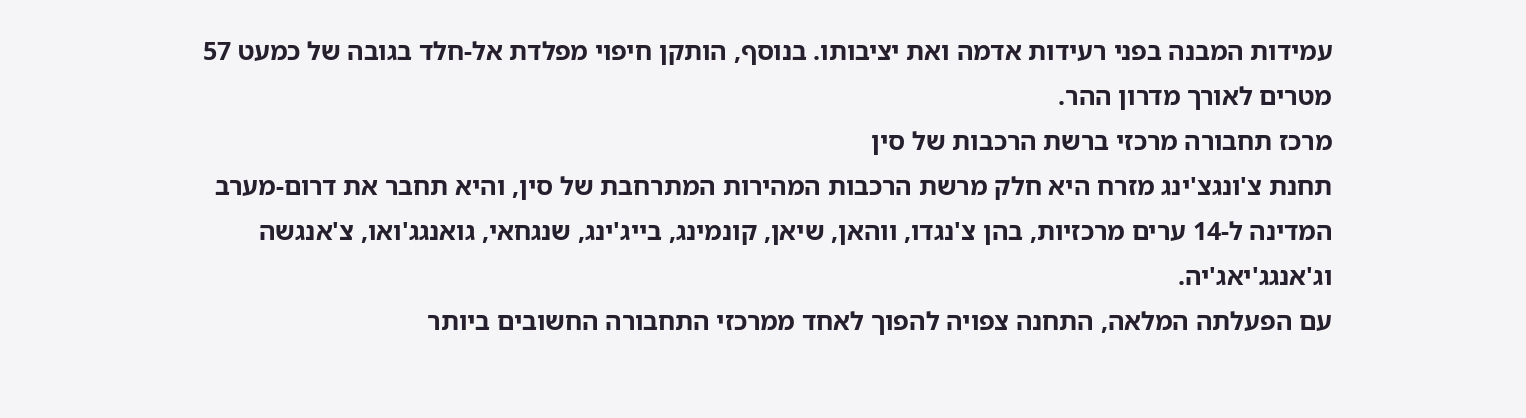עמידות המבנה בפני רעידות אדמה ואת יציבותו. בנוסף, הותקן חיפוי מפלדת אל-חלד בגובה של כמעט 57 מטרים לאורך מדרון ההר.
מרכז תחבורה מרכזי ברשת הרכבות של סין
תחנת צ'ונגצ'ינג מזרח היא חלק מרשת הרכבות המהירות המתרחבת של סין, והיא תחבר את דרום-מערב המדינה ל-14 ערים מרכזיות, בהן צ'נגדו, ווהאן, שיאן, קונמינג, בייג'ינג, שנגחאי, גואנגג'ואו, צ'אנגשה וג'אנגג'יאג'יה.
עם הפעלתה המלאה, התחנה צפויה להפוך לאחד ממרכזי התחבורה החשובים ביותר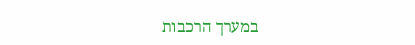במערך הרכבות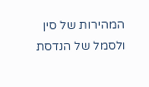המהירות של סין ולסמל של הנדסת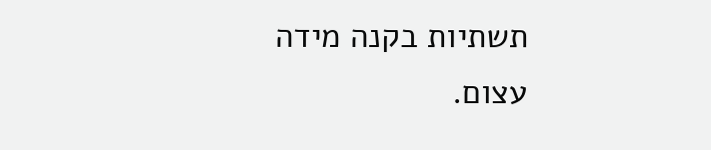תשתיות בקנה מידה עצום.